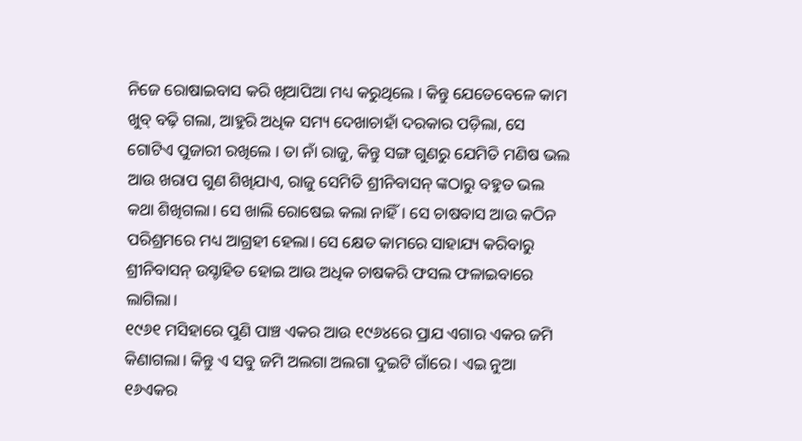ନିଜେ ରୋଷାଇବାସ କରି ଖିଆପିଆ ମଧ୍ୟ କରୁଥିଲେ । କିନ୍ତୁ ଯେତେବେଳେ କାମ ଖୁବ୍ ବଢ଼ି ଗଲା, ଆହୁରି ଅଧିକ ସମ୍ୟ ଦେଖାଚାହାଁ ଦରକାର ପଡ଼ିଲା, ସେ ଗୋଟିଏ ପୁଜାରୀ ରଖିଲେ । ତା ନାଁ ରାଜୁ, କିନ୍ତୁ ସଙ୍ଗ ଗୁଣରୁ ଯେମିତି ମଣିଷ ଭଲ ଆଉ ଖରାପ ଗୁଣ ଶିଖିଯାଏ, ରାଜୁ ସେମିତି ଶ୍ରୀନିବାସନ୍ ଙ୍କଠାରୁ ବହୁତ ଭଲ କଥା ଶିଖିଗଲା। ସେ ଖାଲି ରୋଷେଇ କଲା ନାହିଁ। ସେ ଚାଷବାସ ଆଉ କଠିନ ପରିଶ୍ରମରେ ମଧ୍ୟ ଆଗ୍ରହୀ ହେଲା। ସେ କ୍ଷେତ କାମରେ ସାହାଯ୍ୟ କରିବାରୁ ଶ୍ରୀନିବାସନ୍ ଉସ୍ଚାହିତ ହୋଇ ଆଉ ଅଧିକ ଚାଷକରି ଫସଲ ଫଳାଇବାରେ ଲାଗିଲା।
୧୯୬୧ ମସିହାରେ ପୁଣି ପାଞ୍ଚ ଏକର ଆଉ ୧୯୬୪ରେ ପ୍ରାଯ ଏଗାର ଏକର ଜମି କିଣାଗଲା। କିନ୍ତୁ ଏ ସବୁ ଜମି ଅଲଗା ଅଲଗା ଦୁଇଟି ଗାଁରେ। ଏଇ ନୁଆ ୧୬ଏକର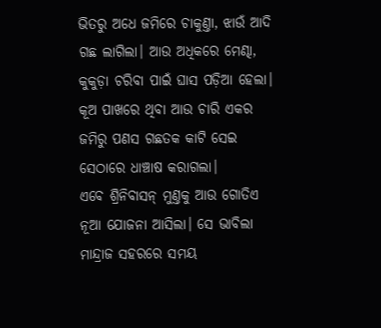ଭିତରୁ ଅଧେ ଜମିରେ ଚାକୁଣ୍ତା, ଝାଉଁ ଆଦି ଗଛ ଲାଗିଲା। ଆଉ ଅଧିକରେ ମେଣ୍ଢା, କୁକୁଡ଼ା ଚରିବା ପାଇଁ ଘାସ ପଡ଼ିଆ ହେଲା। କୂଅ ପାଖରେ ଥିବା ଆଉ ଚାରି ଏକର ଜମିରୁ ପଣସ ଗଛତକ କାଟି ସେଇ ସେଠାରେ ଧାଞ୍ଚାଷ କରାଗଲା।
ଏବେ ଶ୍ରିନିବାସନ୍ ମୁଣ୍ତକୁ ଆଉ ଗୋତିଏ ନୂଆ ଯୋଜନା ଆସିଲା। ସେ ଭାବିଲା ମାନ୍ଦ୍ରାଜ ସହରରେ ସମୟ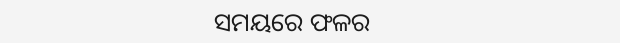ସମୟରେ ଫଳର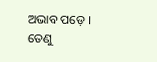ଅଭାବ ପଡ଼େ । ତେଣୁ